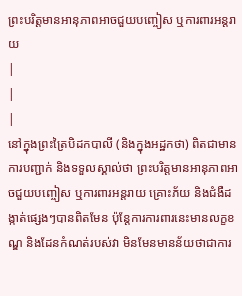ព្រះបរិត្តមានអានុភាពអាចជួយបញ្ចៀស ឬការពារអន្តរាយ
|
|
|
នៅក្នុងព្រះត្រៃបិដកបាលី (និងក្នុងអដ្ឋកថា) ពិតជាមានការបញ្ជាក់ និងទទួលស្គាល់ថា ព្រះបរិត្តមានអានុភាពអាចជួយបញ្ចៀស ឬការពារអន្តរាយ គ្រោះភ័យ និងជំងឺដង្កាត់ផ្សេងៗបានពិតមែន ប៉ុន្តែការការពារនេះមានលក្ខខណ្ឌ និងដែនកំណត់របស់វា មិនមែនមានន័យថាជាការ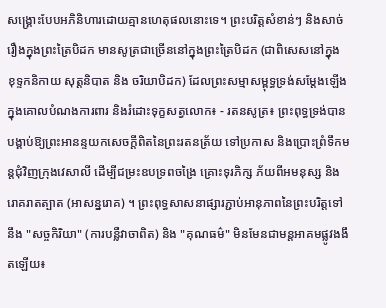សង្គ្រោះបែបអភិនិហារដោយគ្មានហេតុផលនោះទេ។ ព្រះបរិត្តសំខាន់ៗ និងសាច់រឿងក្នុងព្រះត្រៃបិដក មានសូត្រជាច្រើននៅក្នុងព្រះត្រៃបិដក (ជាពិសេសនៅក្នុង ខុទ្ទកនិកាយ សុត្តនិបាត និង ចរិយាបិដក) ដែលព្រះសម្មាសម្ពុទ្ធទ្រង់សម្តែងឡើងក្នុងគោលបំណងការពារ និងរំដោះទុក្ខសត្វលោក៖ - រតនសូត្រ៖ ព្រះពុទ្ធទ្រង់បានបង្គាប់ឱ្យព្រះអានន្ទយកសេចក្តីពិតនៃព្រះរតនត្រ័យ ទៅប្រកាស និងប្រោះព្រំទឹកមន្តជុំវិញក្រុងវេសាលី ដើម្បីជម្រះឧបទ្រពចង្រៃ គ្រោះទុរភិក្ស ភ័យពីអមនុស្ស និងរោគរាតត្បាត (អាសន្នរោគ) ។ ព្រះពុទ្ធសាសនាផ្សារភ្ជាប់អានុភាពនៃព្រះបរិត្តទៅនឹង "សច្ចកិរិយា" (ការបន្លឺវាចាពិត) និង "គុណធម៌" មិនមែនជាមន្តអាគមផ្លូវងងឹតឡើយ៖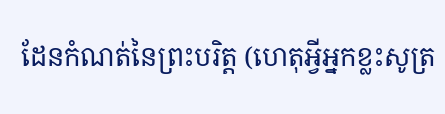ដែនកំណត់នៃព្រះបរិត្ត (ហេតុអ្វីអ្នកខ្លះសូត្រ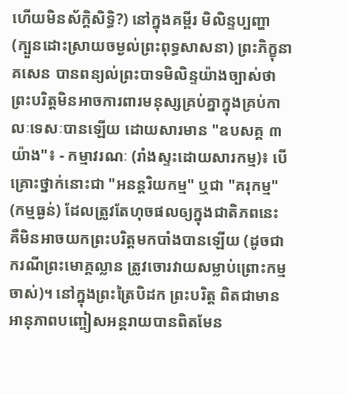ហើយមិនស័ក្តិសិទ្ធិ?) នៅក្នុងគម្ពីរ មិលិន្ទប្បញ្ហា (ក្បួនដោះស្រាយចម្ងល់ព្រះពុទ្ធសាសនា) ព្រះភិក្ខុនាគសេន បានពន្យល់ព្រះបាទមិលិន្ទយ៉ាងច្បាស់ថា ព្រះបរិត្តមិនអាចការពារមនុស្សគ្រប់គ្នាក្នុងគ្រប់កាលៈទេសៈបានឡើយ ដោយសារមាន "ឧបសគ្គ ៣ យ៉ាង"៖ - កម្មាវរណៈ (រាំងស្ទះដោយសារកម្ម)៖ បើគ្រោះថ្នាក់នោះជា "អនន្តរិយកម្ម" ឬជា "គរុកម្ម" (កម្មធ្ងន់) ដែលត្រូវតែហុចផលឲ្យក្នុងជាតិភពនេះ គឺមិនអាចយកព្រះបរិត្តមកបាំងបានឡើយ (ដូចជាករណីព្រះមោគ្គល្លាន ត្រូវចោរវាយសម្លាប់ព្រោះកម្មចាស់)។ នៅក្នុងព្រះត្រៃបិដក ព្រះបរិត្ត ពិតជាមានអានុភាពបញ្ចៀសអន្តរាយបានពិតមែន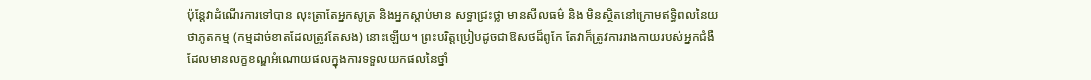ប៉ុន្តែវាដំណើរការទៅបាន លុះត្រាតែអ្នកសូត្រ និងអ្នកស្តាប់មាន សទ្ធាជ្រះថ្លា មានសីលធម៌ និង មិនស្ថិតនៅក្រោមឥទ្ធិពលនៃយថាភូតកម្ម (កម្មដាច់ខាតដែលត្រូវតែសង) នោះឡើយ។ ព្រះបរិត្តប្រៀបដូចជាឱសថដ៏ពូកែ តែវាក៏ត្រូវការរាងកាយរបស់អ្នកជំងឺដែលមានលក្ខខណ្ឌអំណោយផលក្នុងការទទួលយកផលនៃថ្នាំ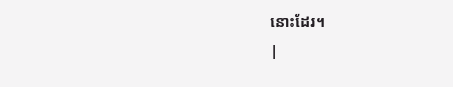នោះដែរ។
|